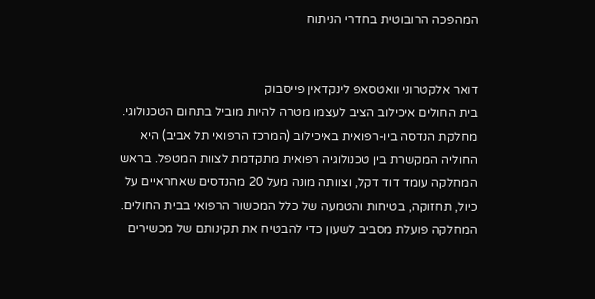המהפכה הרובוטית בחדרי הניתוח


דואר אלקטרוני וואטסאפ לינקדאין פייסבוק
בית החולים איכילוב הציב לעצמו מטרה להיות מוביל בתחום הטכנולוגי. מחלקת הנדסה ביו-רפואית באיכילוב (המרכז הרפואי תל אביב) היא החוליה המקשרת בין טכנולוגיה רפואית מתקדמת לצוות המטפל. בראש המחלקה עומד דוד דקל, וצוותה מונה מעל 20 מהנדסים שאחראיים על כיול, תחזוקה, בטיחות והטמעה של כלל המכשור הרפואי בבית החולים. המחלקה פועלת מסביב לשעון כדי להבטיח את תקינותם של מכשירים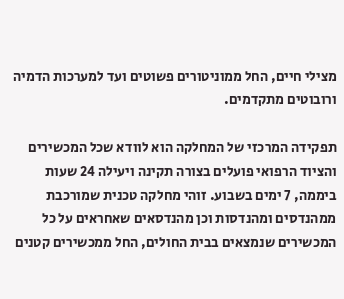מצילי חיים, החל ממוניטורים פשוטים ועד למערכות הדמיה ורובוטים מתקדמים.

תפקידה המרכזי של המחלקה הוא לוודא שכל המכשירים והציוד הרפואי פועלים בצורה תקינה ויעילה 24 שעות ביממה, 7 ימים בשבוע. זוהי מחלקה טכנית שמורכבת ממהנדסים ומהנדסות וכן מהנדסאים שאחראים על כל המכשירים שנמצאים בבית החולים, החל ממכשירים קטנים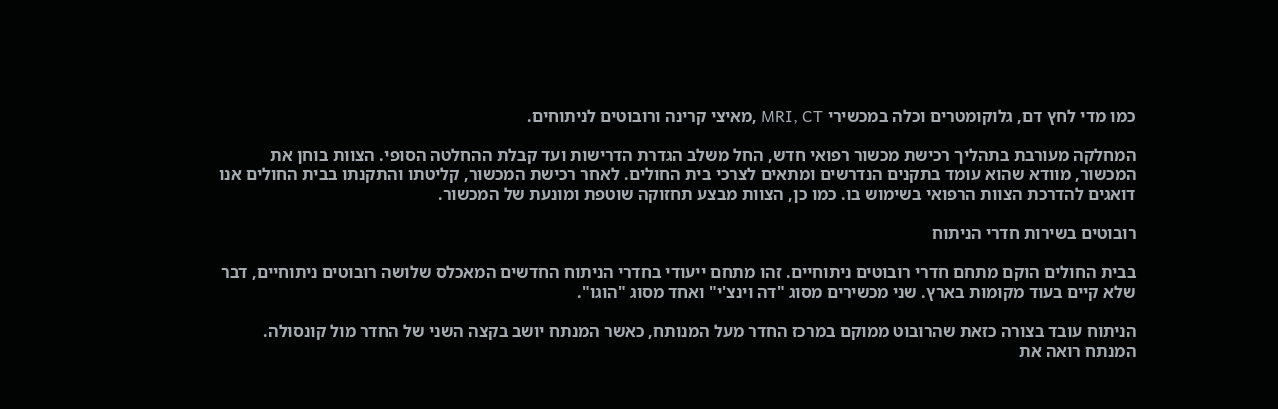כמו מדי לחץ דם, גלוקומטרים וכלה במכשירי MRI, CT ,מאיצי קרינה ורובוטים לניתוחים.

המחלקה מעורבת בתהליך רכישת מכשור רפואי חדש, החל משלב הגדרת הדרישות ועד קבלת ההחלטה הסופי. הצוות בוחן את המכשור, מוודא שהוא עומד בתקנים הנדרשים ומתאים לצרכי בית החולים. לאחר רכישת המכשור, קליטתו והתקנתו בבית החולים אנו דואגים להדרכת הצוות הרפואי בשימוש בו. כמו כן, הצוות מבצע תחזוקה שוטפת ומונעת של המכשור.

רובוטים בשירות חדרי הניתוח

בבית החולים הוקם מתחם חדרי רובוטים ניתוחיים. זהו מתחם ייעודי בחדרי הניתוח החדשים המאכלס שלושה רובוטים ניתוחיים, דבר שלא קיים בעוד מקומות בארץ. שני מכשירים מסוג "דה וינצ'י" ואחד מסוג "הוגו".

הניתוח עובד בצורה כזאת שהרובוט ממוקם במרכז החדר מעל המנותח, כאשר המנתח יושב בקצה השני של החדר מול קונסולה. המנתח רואה את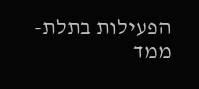הפעילות בתלת-ממד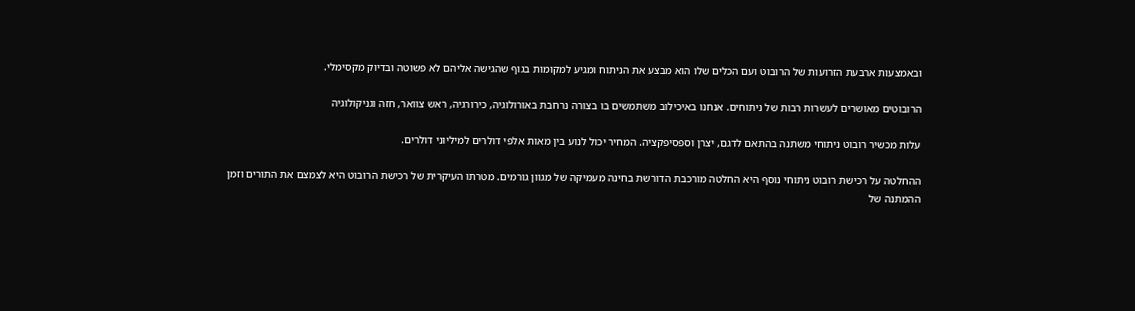ובאמצעות ארבעת הזרועות של הרובוט ועם הכלים שלו הוא מבצע את הניתוח ומגיע למקומות בגוף שהגישה אליהם לא פשוטה ובדיוק מקסימלי.

הרובוטים מאושרים לעשרות רבות של ניתוחים. אנחנו באיכילוב משתמשים בו בצורה נרחבת באורולוגיה, כירורגיה, ראש צוואר, חזה וגניקולוגיה

עלות מכשיר רובוט ניתוחי משתנה בהתאם לדגם, יצרן וספסיפקציה. המחיר יכול לנוע בין מאות אלפי דולרים למיליוני דולרים.

ההחלטה על רכישת רובוט ניתוחי נוסף היא החלטה מורכבת הדורשת בחינה מעמיקה של מגוון גורמים. מטרתו העיקרית של רכישת הרובוט היא לצמצם את התורים וזמן ההמתנה של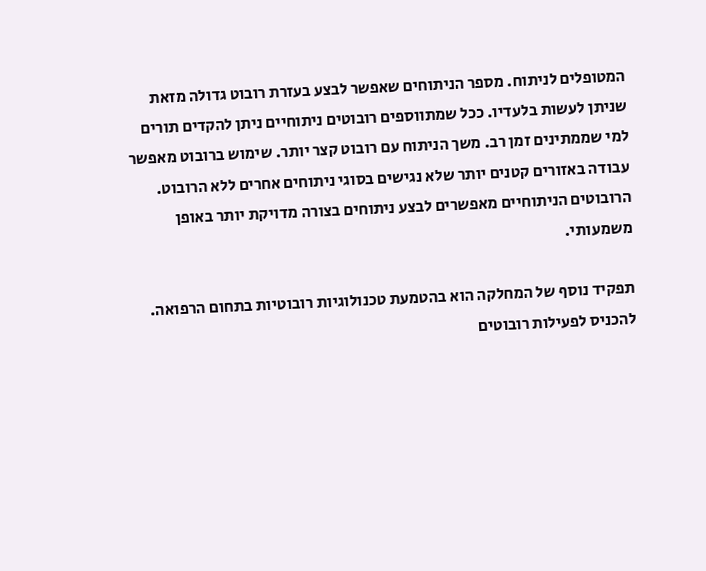המטופלים לניתוח. מספר הניתוחים שאפשר לבצע בעזרת רובוט גדולה מזאת שניתן לעשות בלעדיו. ככל שמתווספים רובוטים ניתוחיים ניתן להקדים תורים למי שממתינים זמן רב. משך הניתוח עם רובוט קצר יותר. שימוש ברובוט מאפשר עבודה באזורים קטנים יותר שלא נגישים בסוגי ניתוחים אחרים ללא הרובוט. הרובוטים הניתוחיים מאפשרים לבצע ניתוחים בצורה מדויקת יותר באופן משמעותי.

תפקיד נוסף של המחלקה הוא בהטמעת טכנולוגיות רובוטיות בתחום הרפואה. להכניס לפעילות רובוטים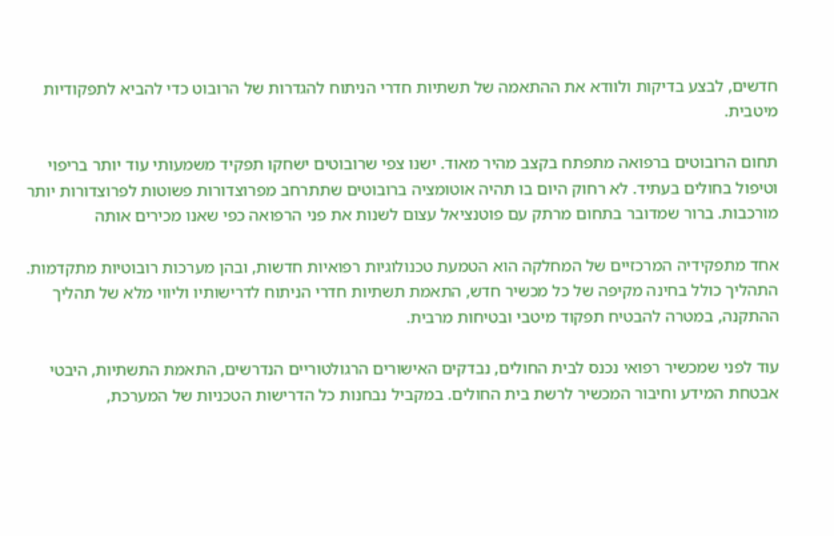חדשים, לבצע בדיקות ולוודא את ההתאמה של תשתיות חדרי הניתוח להגדרות של הרובוט כדי להביא לתפקודיות מיטבית.

תחום הרובוטים ברפואה מתפתח בקצב מהיר מאוד. ישנו צפי שרובוטים ישחקו תפקיד משמעותי עוד יותר בריפוי וטיפול בחולים בעתיד. לא רחוק היום בו תהיה אוטומציה ברובוטים שתתרחב מפרוצדורות פשוטות לפרוצדורות יותר מורכבות. ברור שמדובר בתחום מרתק עם פוטנציאל עצום לשנות את פני הרפואה כפי שאנו מכירים אותה

אחד מתפקידיה המרכזיים של המחלקה הוא הטמעת טכנולוגיות רפואיות חדשות, ובהן מערכות רובוטיות מתקדמות. התהליך כולל בחינה מקיפה של כל מכשיר חדש, התאמת תשתיות חדרי הניתוח לדרישותיו וליווי מלא של תהליך ההתקנה, במטרה להבטיח תפקוד מיטבי ובטיחות מרבית.

עוד לפני שמכשיר רפואי נכנס לבית החולים, נבדקים האישורים הרגולטוריים הנדרשים, התאמת התשתיות, היבטי אבטחת המידע וחיבור המכשיר לרשת בית החולים. במקביל נבחנות כל הדרישות הטכניות של המערכת,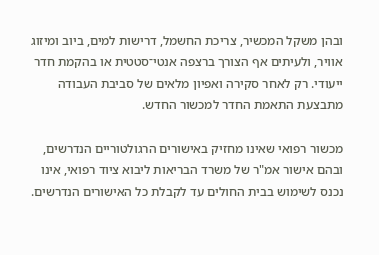ובהן משקל המכשיר, צריכת החשמל, דרישות למים, ביוב ומיזוג אוויר, ולעיתים אף הצורך ברצפה אנטי־סטטית או בהקמת חדר ייעודי. רק לאחר סקירה ואפיון מלאים של סביבת העבודה מתבצעת התאמת החדר למכשור החדש.

מכשור רפואי שאינו מחזיק באישורים הרגולטוריים הנדרשים, ובהם אישור אמ"ר של משרד הבריאות ליבוא ציוד רפואי, אינו נכנס לשימוש בבית החולים עד לקבלת כל האישורים הנדרשים.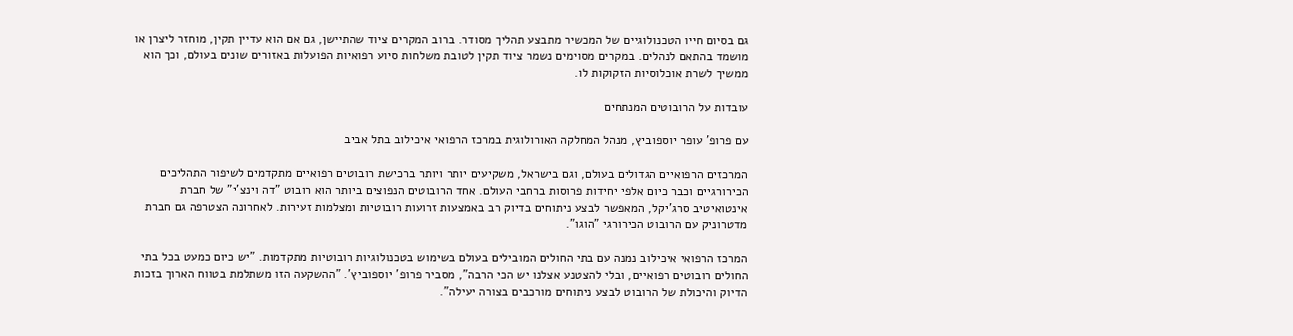גם בסיום חייו הטכנולוגיים של המכשיר מתבצע תהליך מסודר. ברוב המקרים ציוד שהתיישן, גם אם הוא עדיין תקין, מוחזר ליצרן או מושמד בהתאם לנהלים. במקרים מסוימים נשמר ציוד תקין לטובת משלחות סיוע רפואיות הפועלות באזורים שונים בעולם, וכך הוא ממשיך לשרת אוכלוסיות הזקוקות לו.

עובדות על הרובוטים המנתחים

עם פרופ' עופר יוספוביץ, מנהל המחלקה האורולוגית במרכז הרפואי איכילוב בתל אביב

המרכזים הרפואיים הגדולים בעולם, וגם בישראל, משקיעים יותר ויותר ברכישת רובוטים רפואיים מתקדמים לשיפור התהליכים הכירורגיים וכבר כיום אלפי יחידות פרוסות ברחבי העולם. אחד הרובוטים הנפוצים ביותר הוא רובוט "דה וינצ'י" של חברת אינטואיטיב סרג'יקל, המאפשר לבצע ניתוחים בדיוק רב באמצעות זרועות רובוטיות ומצלמות זעירות. לאחרונה הצטרפה גם חברת מדטרוניק עם הרובוט הכירורגי "הוגו".

המרכז הרפואי איכילוב נמנה עם בתי החולים המובילים בעולם בשימוש בטכנולוגיות רובוטיות מתקדמות. "יש כיום כמעט בכל בתי החולים רובוטים רפואיים, ובלי להצטנע אצלנו יש הכי הרבה", מסביר פרופ' יוספוביץ'. "ההשקעה הזו משתלמת בטווח הארוך בזכות הדיוק והיכולת של הרובוט לבצע ניתוחים מורכבים בצורה יעילה".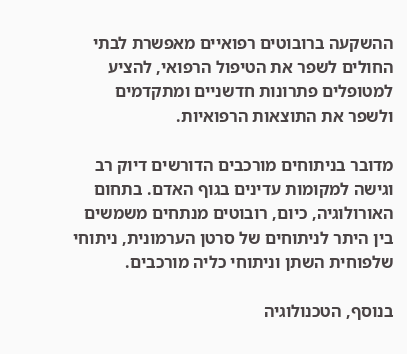ההשקעה ברובוטים רפואיים מאפשרת לבתי החולים לשפר את הטיפול הרפואי, להציע למטופלים פתרונות חדשניים ומתקדמים ולשפר את התוצאות הרפואיות.

מדובר בניתוחים מורכבים הדורשים דיוק רב וגישה למקומות עדינים בגוף האדם. בתחום האורולוגיה, כיום, רובוטים מנתחים משמשים בין היתר לניתוחים של סרטן הערמונית, ניתוחי שלפוחית השתן וניתוחי כליה מורכבים.

בנוסף, הטכנולוגיה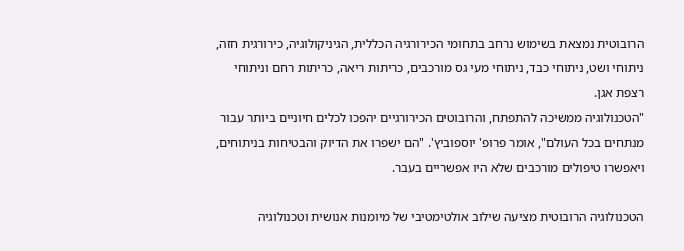הרובוטית נמצאת בשימוש נרחב בתחומי הכירורגיה הכללית, הגיניקולוגיה, כירורגית חזה, ניתוחי ושט, ניתוחי כבד, ניתוחי מעי גס מורכבים, כריתות ריאה, כריתות רחם וניתוחי רצפת אגן.
"הטכנולוגיה ממשיכה להתפתח, והרובוטים הכירורגיים יהפכו לכלים חיוניים ביותר עבור מנתחים בכל העולם", אומר פרופ' יוספוביץ'. "הם ישפרו את הדיוק והבטיחות בניתוחים, ויאפשרו טיפולים מורכבים שלא היו אפשריים בעבר.

הטכנולוגיה הרובוטית מציעה שילוב אולטימטיבי של מיומנות אנושית וטכנולוגיה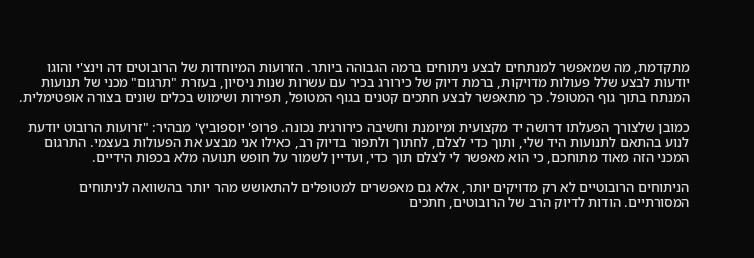מתקדמת, מה שמאפשר למנתחים לבצע ניתוחים ברמה הגבוהה ביותר. הזרועות המיוחדות של הרובוטים דה וינצ'י והוגו יודעות לבצע שלל פעולות מדויקות, ברמת דיוק של כירורג בכיר עם עשרות שנות ניסיון, בעזרת "תרגום" מכני של תנועות המנתח בתוך גוף המטופל. כך מתאפשר לבצע חתכים קטנים בגוף המטופל, תפירות ושימוש בכלים שונים בצורה אופטימלית.

כמובן שלצורך הפעלתו דרושה יד מקצועית ומיומנת וחשיבה כירורגית נכונה. פרופ' יוספוביץ' מבהיר: "זרועות הרובוט יודעת לנוע בהתאם לתנועות היד שלי, ותוך כדי לצלם, לחתוך ולתפור בדיוק רב, כאילו אני מבצע את הפעולות בעצמי. התרגום המכני הזה מאוד מתוחכם, כי הוא מאפשר לי לצלם תוך כדי, ועדיין לשמור על חופש תנועה מלא בכפות הידיים.

הניתוחים הרובוטיים לא רק מדויקים יותר, אלא גם מאפשרים למטופלים להתאושש מהר יותר בהשוואה לניתוחים המסורתיים. הודות לדיוק הרב של הרובוטים, חתכים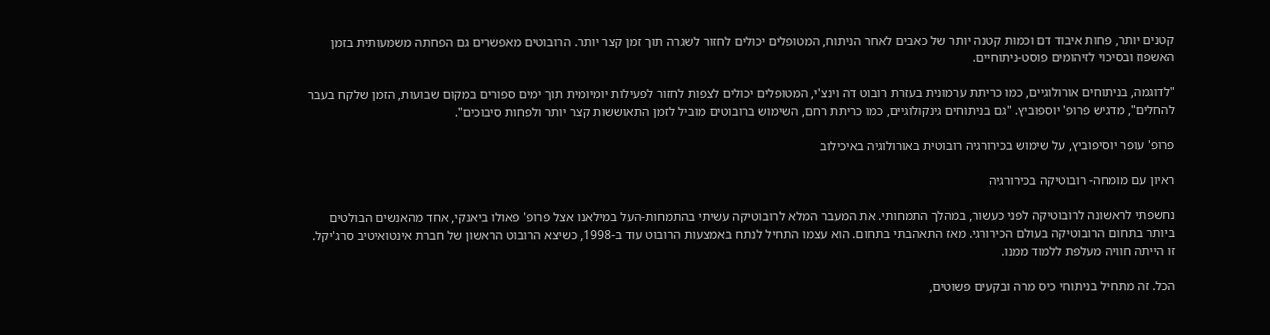קטנים יותר, פחות איבוד דם וכמות קטנה יותר של כאבים לאחר הניתוח, המטופלים יכולים לחזור לשגרה תוך זמן קצר יותר. הרובוטים מאפשרים גם הפחתה משמעותית בזמן האשפוז ובסיכוי לזיהומים פוסט-ניתוחיים.

"לדוגמה, בניתוחים אורולוגיים, כמו כריתת ערמונית בעזרת רובוט דה וינצ'י, המטופלים יכולים לצפות לחזור לפעילות יומיומית תוך ימים ספורים במקום שבועות, הזמן שלקח בעבר להחלים", מדגיש פרופ' יוספוביץ. "גם בניתוחים גינקולוגיים, כמו כריתת רחם, השימוש ברובוטים מוביל לזמן התאוששות קצר יותר ולפחות סיבוכים".

פרופ' עופר יוסיפוביץ, על שימוש בכירורגיה רובוטית באורולוגיה באיכילוב

ראיון עם מומחה- רובוטיקה בכירורגיה

נחשפתי לראשונה לרובוטיקה לפני כעשור, במהלך התמחותי. את המעבר המלא לרובוטיקה עשיתי בהתמחות-העל במילאנו אצל פרופ' פאולו ביאנקי, אחד מהאנשים הבולטים ביותר בתחום הרובוטיקה בעולם הכירורגי. מאז התאהבתי בתחום. הוא עצמו התחיל לנתח באמצעות הרובוט עוד ב-1998, כשיצא הרובוט הראשון של חברת אינטואיטיב סרג'יקל. זו הייתה חוויה מעלפת ללמוד ממנו.

הכל. זה מתחיל בניתוחי כיס מרה ובקעים פשוטים,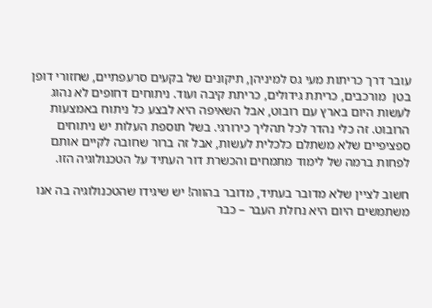עובר דרך כריתות מעי גס למיניהן, תיקונים של בקעים סרעפתיים, שחזורי דופן בטן  מורכבים, כריתת גידולים, כריתת קיבה ועוד. ניתוחים דחופים לא נהוג לעשות היום בארץ עם רובוט, אבל השאיפה היא לבצע כל ניתוח באמצעות הרובוט. זה כלי נהדר לכל תהליך כירורגי. בשל תוספת העלות יש ניתוחים ספציפיים שלא משתלם כלכלית לעשות, אבל זה ברור שחובה לקיים אותם לפחות ברמה של לימוד מתמחים והכשרת דור העתיד על הטכנולוגיה הזו.

חשוב לציין שלא מדובר בעתיד, מדובר בהווה! יש שיגידו שהטכנולוגיה בה אנו משתמשים היום היא נחלת העבר – כבר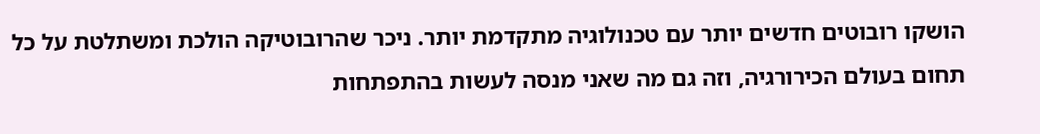הושקו רובוטים חדשים יותר עם טכנולוגיה מתקדמת יותר. ניכר שהרובוטיקה הולכת ומשתלטת על כל תחום בעולם הכירורגיה, וזה גם מה שאני מנסה לעשות בהתפתחות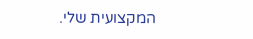המקצועית שלי.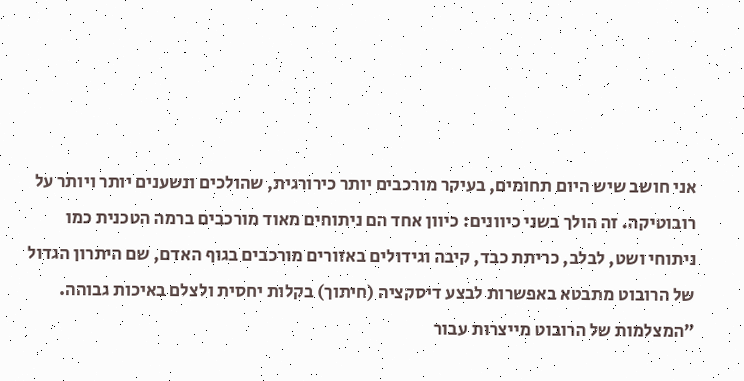אני חושב שיש היום תחומים, בעיקר מורכבים יותר כירורגית, שהולכים ונשענים יותר ויותר על רובוטיקה. זה הולך בשני כיוונים: כיוון אחד הם ניתוחים מאוד מורכבים ברמה הטכנית כמו ניתוחי ושט, לבלב, כריתת כבד, קיבה וגידולים באזורים מורכבים בגוף האדם, שם היתרון הגדול של הרובוט מתבטא באפשרות לבצע דיסקציה (חיתוך) בקלות יחסית ולצלם באיכות גבוהה.
"המצלמות של הרובוט מייצרות עבור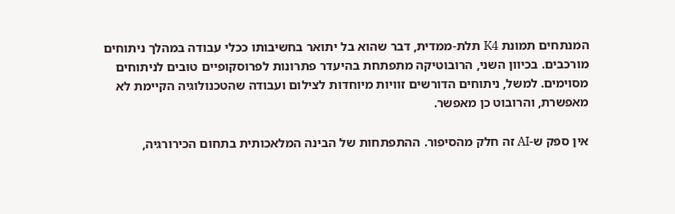המנתחים תמונת K4 תלת-ממדית, דבר שהוא בל יתואר בחשיבותו ככלי עבודה במהלך ניתוחים מורכבים. בכיוון השני, הרובוטיקה מתפתחת בהיעדר פתרונות לפרוסקופיים טובים לניתוחים מסוימים. למשל, ניתוחים הדורשים זוויות מיוחדות לצילום ועבודה שהטכנולוגיה הקיימת לא מאפשרת, והרובוט כן מאפשר.

אין ספק ש-AI זה חלק מהסיפור. ההתפתחות של הבינה המלאכותית בתחום הכירורגיה,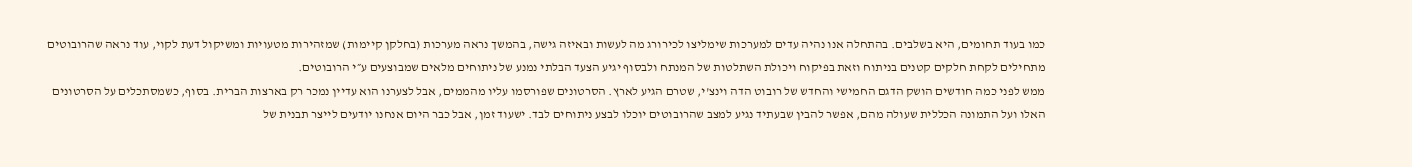כמו בעוד תחומים, היא בשלבים. בהתחלה אנו נהיה עדים למערכות שימליצו לכירורג מה לעשות ובאיזה גישה, בהמשך נראה מערכות (בחלקן קיימות) שמזהירות מטעויות ומשיקול דעת לקוי, עוד נראה שהרובוטים מתחילים לקחת חלקים קטנים בניתוח וזאת בפיקוח ויכולת השתלטות של המנתח ולבסוף יגיע הצעד הבלתי נמנע של ניתוחים מלאים שמבוצעים ע״י הרובוטים.
ממש לפני כמה חודשים הושק הדגם החמישי והחדש של רובוט הדה וינצ'י, שטרם הגיע לארץ. הסרטונים שפורסמו עליו מהממים, אבל לצערנו הוא עדיין נמכר רק בארצות הברית. בסוף, כשמסתכלים על הסרטונים האלו ועל התמונה הכללית שעולה מהם, אפשר להבין שבעתיד נגיע למצב שהרובוטים יוכלו לבצע ניתוחים לבד. ישעוד זמן, אבל כבר היום אנחנו יודעים לייצר תבנית של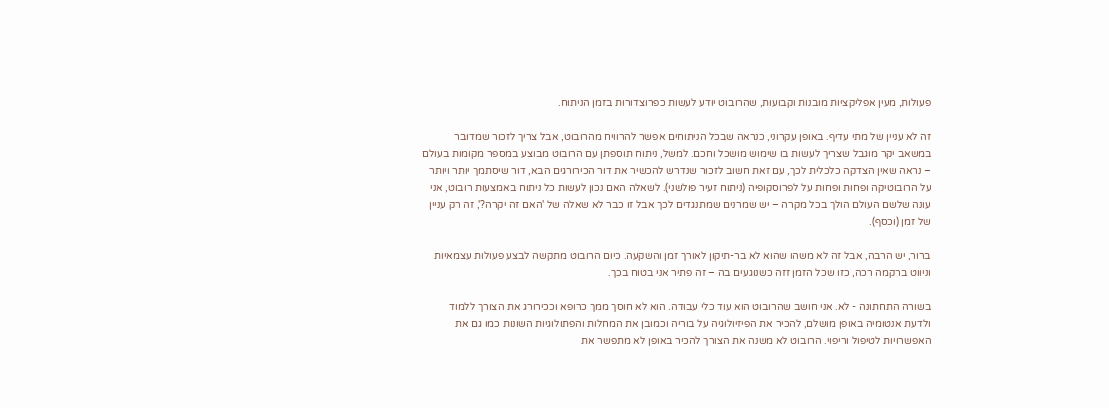פעולות, מעין אפליקציות מובנות וקבועות, שהרובוט יודע לעשות כפרוצדורות בזמן הניתוח.

זה לא עניין של מתי עדיף. באופן עקרוני, כנראה שבכל הניתוחים אפשר להרוויח מהרובוט, אבל צריך לזכור שמדובר במשאב יקר מוגבל שצריך לעשות בו שימוש מושכל וחכם. למשל, ניתוח תוספתן עם הרובוט מבוצע במספר מקומות בעולם – נראה שאין הצדקה כלכלית לכך, עם זאת חשוב לזכור שנדרש להכשיר את דור הכירורגים הבא, דור שיסתמך יותר ויותר על הרובוטיקה ופחות ופחות על לפרוסקופיה (ניתוח זעיר פולשני). לשאלה האם נכון לעשות כל ניתוח באמצעות רובוט, אני עונה שלשם העולם הולך בכל מקרה – יש שמרנים שמתנגדים לכך אבל זו כבר לא שאלה של 'האם זה יקרה?', זה רק עניין של זמן (וכסף).

ברור, יש הרבה, אבל זה לא משהו שהוא לא בר-תיקון לאורך זמן והשקעה. כיום הרובוט מתקשה לבצע פעולות עצמאיות וניווט ברקמה רכה, כזו שכל הזמן זזה כשנוגעים בה – זה פתיר אני בטוח בכך.

בשורה התחתונה - לא. אני חושב שהרובוט הוא עוד כלי עבודה. הוא לא חוסך ממך כרופא וככירורג את הצורך ללמוד ולדעת אנטומיה באופן מושלם, להכיר את הפיזיולוגיה על בוריה וכמובן את המחלות והפתולוגיות השונות כמו גם את האפשרויות לטיפול וריפוי. הרובוט לא משנה את הצורך להכיר באופן לא מתפשר את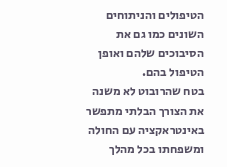הטיפולים והניתוחים השונים כמו גם את הסיבוכים שלהם ואופן הטיפול בהם.
בטח שהרובוט לא משנה את הצורך הבלתי מתפשר באינטראקציה עם החולה ומשפחתו בכל מהלך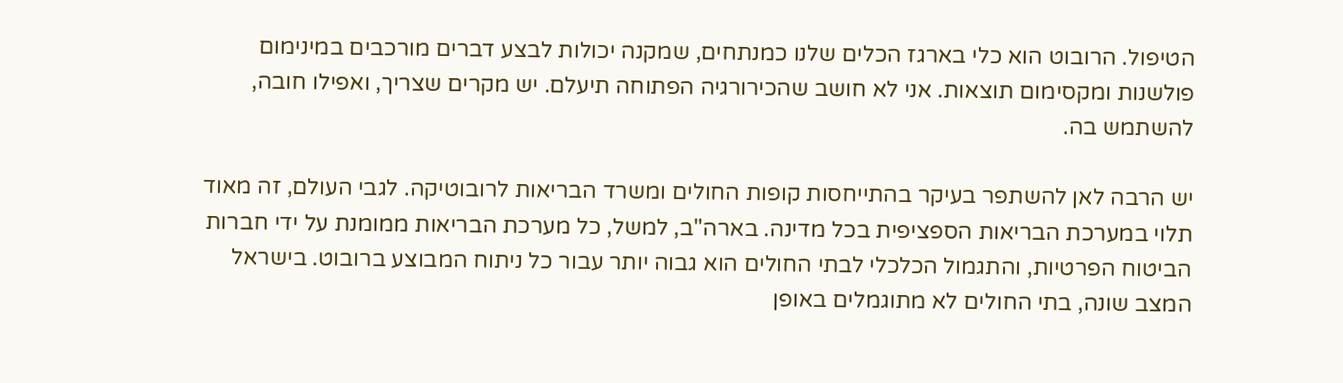הטיפול. הרובוט הוא כלי בארגז הכלים שלנו כמנתחים, שמקנה יכולות לבצע דברים מורכבים במינימום פולשנות ומקסימום תוצאות. אני לא חושב שהכירורגיה הפתוחה תיעלם. יש מקרים שצריך, ואפילו חובה, להשתמש בה.

יש הרבה לאן להשתפר בעיקר בהתייחסות קופות החולים ומשרד הבריאות לרובוטיקה. לגבי העולם, זה מאוד תלוי במערכת הבריאות הספציפית בכל מדינה. בארה"ב, למשל, כל מערכת הבריאות ממומנת על ידי חברות הביטוח הפרטיות, והתגמול הכלכלי לבתי החולים הוא גבוה יותר עבור כל ניתוח המבוצע ברובוט. בישראל המצב שונה, בתי החולים לא מתוגמלים באופן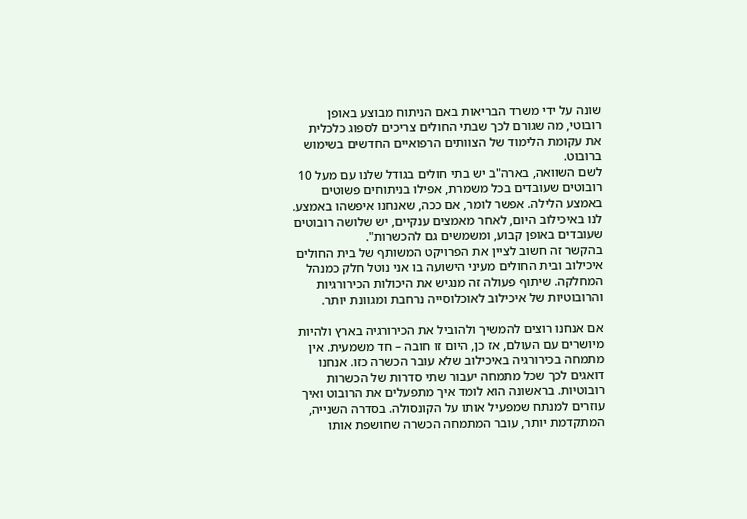שונה על ידי משרד הבריאות באם הניתוח מבוצע באופן רובוטי, מה שגורם לכך שבתי החולים צריכים לספוג כלכלית את עקומת הלימוד של הצוותים הרפואיים החדשים בשימוש ברובוט.
לשם השוואה, בארה"ב יש בתי חולים בגודל שלנו עם מעל 10 רובוטים שעובדים בכל משמרת, אפילו בניתוחים פשוטים באמצע הלילה. אפשר לומר, אם ככה, שאנחנו איפשהו באמצע. לנו באיכילוב היום, לאחר מאמצים ענקיים, יש שלושה רובוטים שעובדים באופן קבוע, ומשמשים גם להכשרות".
בהקשר זה חשוב לציין את הפרויקט המשותף של בית החולים איכילוב ובית החולים מעיני הישועה בו אני נוטל חלק כמנהל המחלקה. שיתוף פעולה זה מנגיש את היכולות הכירורגיות והרובוטיות של איכילוב לאוכלוסייה נרחבת ומגוונת יותר.

אם אנחנו רוצים להמשיך ולהוביל את הכירורגיה בארץ ולהיות מיושרים עם העולם, אז כן, היום זו חובה – חד משמעית. אין מתמחה בכירורגיה באיכילוב שלא עובר הכשרה כזו. אנחנו דואגים לכך שכל מתמחה יעבור שתי סדרות של הכשרות רובוטיות. בראשונה הוא לומד איך מתפעלים את הרובוט ואיך עוזרים למנתח שמפעיל אותו על הקונסולה. בסדרה השנייה, המתקדמת יותר, עובר המתמחה הכשרה שחושפת אותו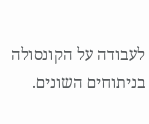לעבודה על הקונסולה בניתוחים השונים.